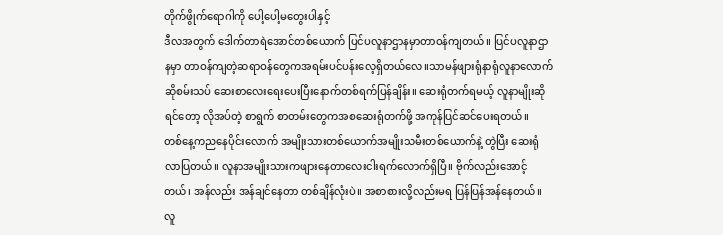တိုက်ဖွိုက်ရောဂါကို ပေါ့ပေါ့မတွေးပါနှင့်
ဒီလအတွက် ဒေါက်တာရဲအောင်တစ်ယောက် ပြင်ပလူနာဌာနမှာတာဝန်ကျတယ်။ ပြင်ပလူနာဌာနမှာ တာဝန်ကျတဲ့ဆရာဝန်တွေကအရမ်းပင်ပန်းလေ့ရှိတယ်လေ။သာမန်ဖျားရုံနာရုံလူနာလောက်ဆိုစမ်းသပ် ဆေးစာလေးရေးပေးပြီးနောက်တစ်ရက်ပြန်ချိန်း။ ဆေးရုံတက်ရမယ့် လူနာမျိုးဆိုရင်တော့ လိုအပ်တဲ့ စာရွက် စာတမ်းတွေကအစဆေးရုံတက်ဖို့ အကုန်ပြင်ဆင်ပေးရတယ်။
တစ်နေ့ကညနေပိုင်းလောက် အမျိုးသားတစ်ယောက်အမျိုးသမီးတစ်ယောက်နဲ့ တွဲပြီး ဆေးရုံ လာပြတယ်။ လူနာအမျိုးသားကဖျားနေတာလေးငါးရက်လောက်ရှိပြီ။ ဗိုက်လည်းအောင့်တယ်၊ အန်လည်း အန်ချင်နေတာ တစ်ချိန်လုံးပဲ။ အစာစားလို့လည်းမရ ပြန်ပြန်အန်နေတယ်။ လူ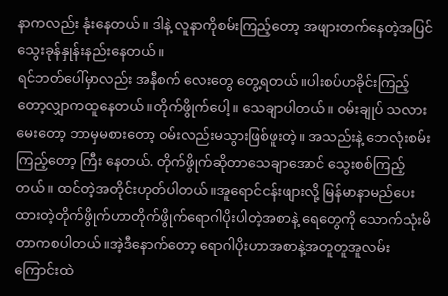နာကလည်း နုံးနေတယ်။ ဒါနဲ့ လူနာကိုစမ်းကြည့်တော့ အဖျားတက်နေတဲ့အပြင် သွေးခုန်နှုန်းနည်းနေတယ်။
ရင်ဘတ်ပေါ်မှာလည်း အနီစက် လေးတွေ တွေ့ရတယ်။ပါးစပ်ဟခိုင်းကြည့်တော့လျှာကထူနေတယ်။တိုက်ဖွိုက်ပေါ့။ သေချာပါတယ်။ ဝမ်းချုပ် သလားမေးတော့ ဘာမှမစားတော့ ဝမ်းလည်းမသွားဖြစ်ဖူးတဲ့။ အသည်းနဲ့ ဘေလုံးစမ်းကြည့်တော့ ကြီး နေတယ်. တိုက်ဖွိုက်ဆိုတာသေချာအောင် သွေးစစ်ကြည့်တယ်။ ထင်တဲ့အတိုင်းဟုတ်ပါတယ်။အူရောင်ငန်းဖျားလို့ မြန်မာနာမည်ပေးထားတဲ့တိုက်ဖွိုက်ဟာတိုက်ဖွိုက်ရောဂါပိုးပါတဲ့အစာနဲ့ ရေတွေကို သောက်သုံးမိတာကစပါတယ်။အဲ့ဒီနောက်တော့ ရောဂါပိုးဟာအစာနဲ့အတူတူအူလမ်းကြောင်းထဲ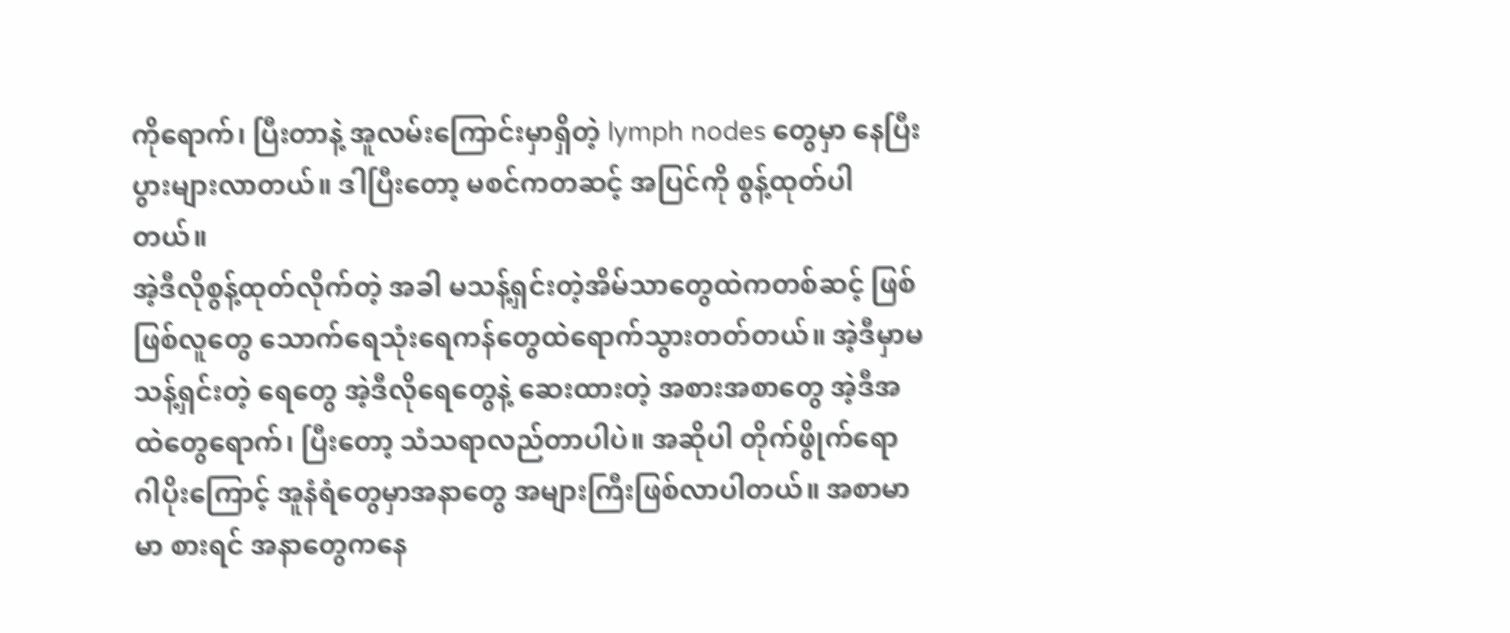ကိုရောက်၊ ပြီးတာနဲ့ အူလမ်းကြောင်းမှာရှိတဲ့ lymph nodes တွေမှာ နေပြီး ပွားများလာတယ်။ ဒါပြီးတော့ မစင်ကတဆင့် အပြင်ကို စွန့်ထုတ်ပါတယ်။
အဲ့ဒီလိုစွန့်ထုတ်လိုက်တဲ့ အခါ မသန့်ရှင်းတဲ့အိမ်သာတွေထဲကတစ်ဆင့် ဖြစ်ဖြစ်လူတွေ သောက်ရေသုံးရေကန်တွေထဲရောက်သွားတတ်တယ်။ အဲ့ဒီမှာမသန့်ရှင်းတဲ့ ရေတွေ အဲ့ဒီလိုရေတွေနဲ့ ဆေးထားတဲ့ အစားအစာတွေ အဲ့ဒီအထဲတွေရောက်၊ ပြီးတော့ သံသရာလည်တာပါပဲ။ အဆိုပါ တိုက်ဖွိုက်ရောဂါပိုးကြောင့် အူနံရံတွေမှာအနာတွေ အများကြီးဖြစ်လာပါတယ်။ အစာမာမာ စားရင် အနာတွေကနေ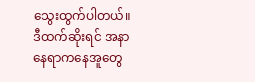သွေးထွက်ပါတယ်။
ဒီထက်ဆိုးရင် အနာနေရာကနေအူတွေ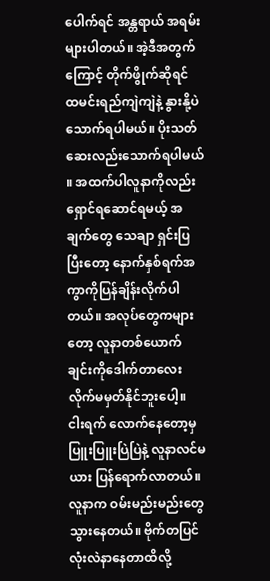ပေါက်ရင် အန္တရာယ် အရမ်းများပါတယ်။ အဲ့ဒီအတွက်ကြောင့် တိုက်ဖွိုက်ဆိုရင် ထမင်းရည်ကျဲကျဲနဲ့ နွားနို့ပဲသောက်ရပါမယ်။ ပိုးသတ်ဆေးလည်းသောက်ရပါမယ် ။ အထက်ပါလူနာကိုလည်းရှောင်ရဆောင်ရမယ့် အချက်တွေ သေချာ ရှင်းပြပြီးတော့ နောက်နှစ်ရက်အကွာကိုပြန်ချိန်းလိုက်ပါတယ်။ အလုပ်တွေကများတော့ လူနာတစ်ယောက်ချင်းကိုဒေါက်တာလေးလိုက်မမှတ်နိုင်ဘူးပေါ့။
ငါးရက် လောက်နေတော့မှ ပြူးပြူးပြဲပြဲနဲ့ လူနာလင်မယား ပြန်ရောက်လာတယ်။ လူနာက ဝမ်းမည်းမည်းတွေ သွားနေတယ်။ ဗိုက်တပြင်လုံးလဲနာနေတာထိလို့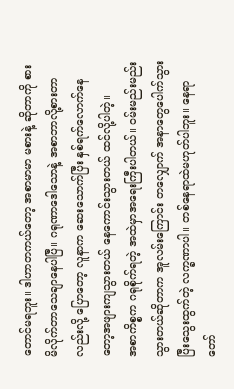တောင်မရဘူး။ ဒါဟာတကယ်တော့ အစာမာမာ မစားနဲ့ ဆိုတာကို စားမိလိုက်တာသေချာနေပါပြီ။ ဂရုဏာဒေါသောနဲ့ အစာဘာလို့စားတာလည်းလို့ ပြောတော့ လူနာက ဆေးသောက်ပြီး နှစ်ရက်လောက်နေတော့အဖျားကျသွားတယ် နေကောင်းသွားတယ် ထင်လို့ပါတဲ့။
အစာကိစ္စက ဂရုစိုက်ရတဲ့ အထဲမှာအရေးကြီးပါတယ်။ ဝမ်းမည်းမည်းသွားတယ်ဆိုတာက အူလမ်းကြောင်း တလျှောက် အနာတွေပေါက်သွားပြီးသွေးထွက်တဲ့ လက္ခဏာပါ။ တစ်နေရာထဲမဟုတ်ပါဘူး။ နေရာ တော်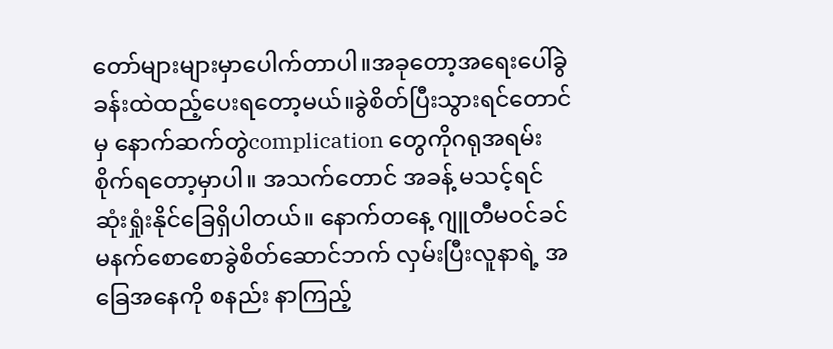တော်များများမှာပေါက်တာပါ။အခုတော့အရေးပေါ်ခွဲခန်းထဲထည့်ပေးရတော့မယ်။ခွဲစိတ်ပြီးသွားရင်တောင်မှ နောက်ဆက်တွဲcomplication တွေကိုဂရုအရမ်းစိုက်ရတော့မှာပါ။ အသက်တောင် အခန့် မသင့်ရင် ဆုံးရှုံးနိုင်ခြေရှိပါတယ်။ နောက်တနေ့ ဂျူတီမဝင်ခင် မနက်စောစောခွဲစိတ်ဆောင်ဘက် လှမ်းပြီးလူနာရဲ့ အခြေအနေကို စနည်း နာကြည့်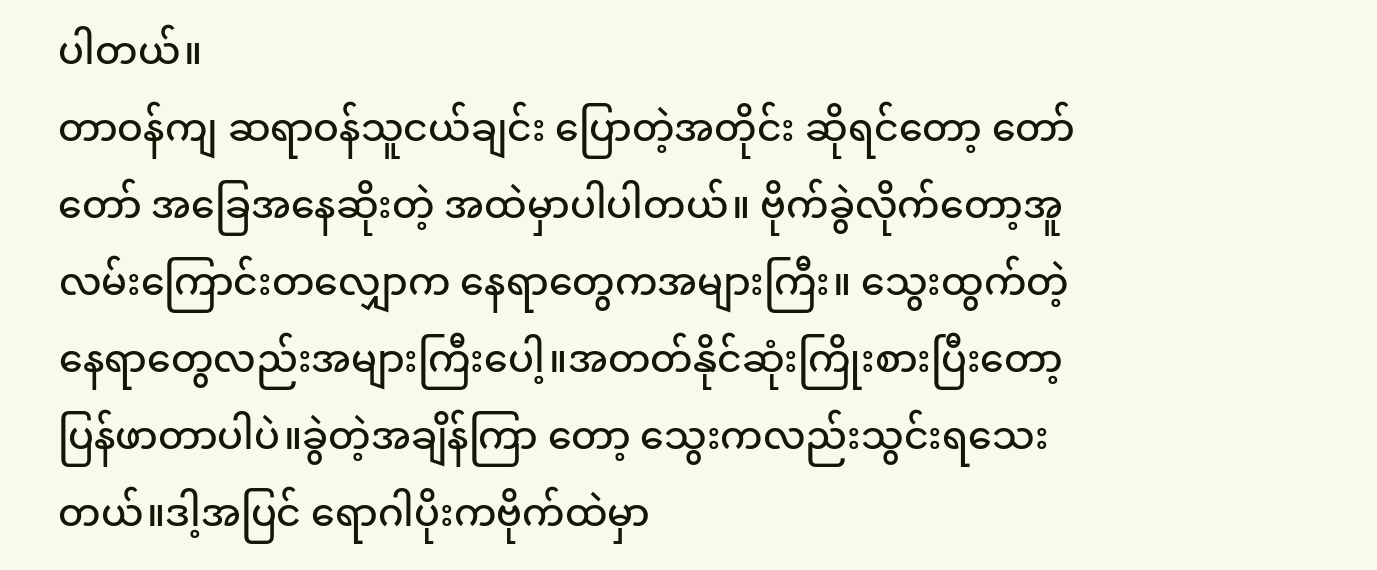ပါတယ်။
တာဝန်ကျ ဆရာဝန်သူငယ်ချင်း ပြောတဲ့အတိုင်း ဆိုရင်တော့ တော်တော် အခြေအနေဆိုးတဲ့ အထဲမှာပါပါတယ်။ ဗိုက်ခွဲလိုက်တော့အူလမ်းကြောင်းတလျှောက နေရာတွေကအများကြီး။ သွေးထွက်တဲ့နေရာတွေလည်းအများကြီးပေါ့။အတတ်နိုင်ဆုံးကြိုးစားပြီးတော့ ပြန်ဖာတာပါပဲ။ခွဲတဲ့အချိန်ကြာ တော့ သွေးကလည်းသွင်းရသေးတယ်။ဒါ့အပြင် ရောဂါပိုးကဗိုက်ထဲမှာ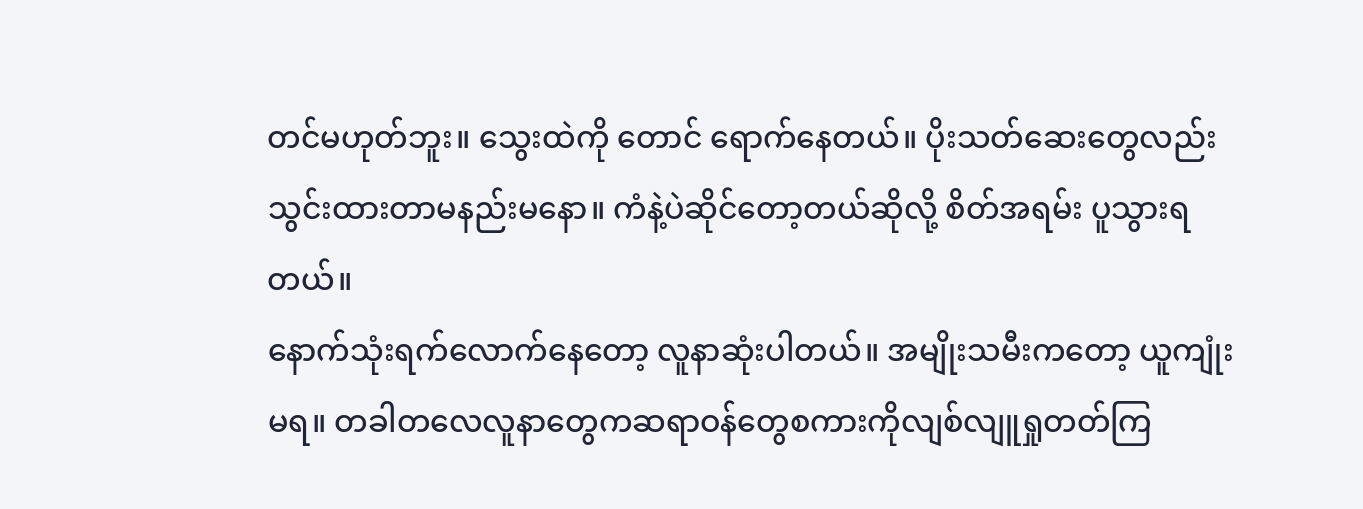တင်မဟုတ်ဘူး။ သွေးထဲကို တောင် ရောက်နေတယ်။ ပိုးသတ်ဆေးတွေလည်းသွင်းထားတာမနည်းမနော။ ကံနဲ့ပဲဆိုင်တော့တယ်ဆိုလို့ စိတ်အရမ်း ပူသွားရတယ်။
နောက်သုံးရက်လောက်နေတော့ လူနာဆုံးပါတယ်။ အမျိုးသမီးကတော့ ယူကျုံးမရ။ တခါတလေလူနာတွေကဆရာဝန်တွေစကားကိုလျစ်လျူရှုတတ်ကြ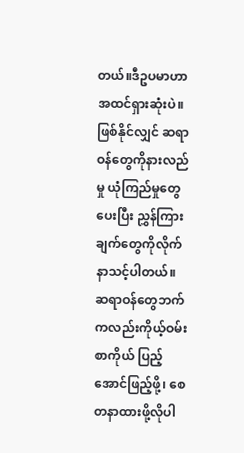တယ်။ဒီဥပမာဟာအထင်ရှားဆုံးပဲ။ ဖြစ်နိုင်လျှင် ဆရာဝန်တွေကိုနားလည်မှု ယုံကြည်မှုတွေပေးပြီး ညွှန်ကြားချက်တွေကိုလိုက်နာသင့်ပါတယ်။ ဆရာဝန်တွေဘက်ကလည်းကိုယ့်ဝမ်းစာကိုယ် ပြည့်အောင်ဖြည့်ဖို့၊ စေတနာထားဖို့လိုပါ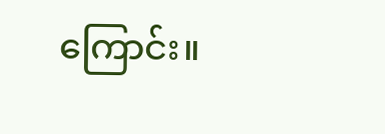ကြောင်း။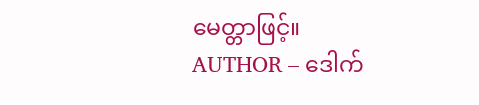မေတ္တာဖြင့်။
AUTHOR – ဒေါက်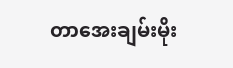တာအေးချမ်းမိုး